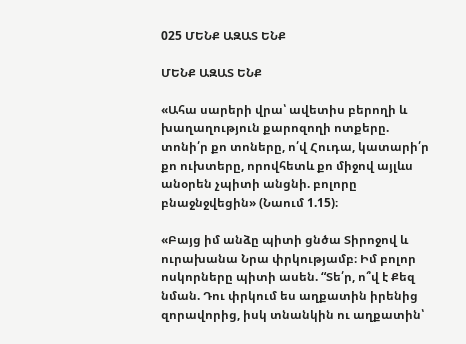025 ՄԵՆՔ ԱԶԱՏ ԵՆՔ

ՄԵՆՔ ԱԶԱՏ ԵՆՔ

«Ահա սարերի վրա՝ ավետիս բերողի և խաղաղություն քարոզողի ոտքերը. տոնի՛ր քո տոները, ո՛վ Հուդա, կատարի՛ր քո ուխտերը, որովհետև քո միջով այլևս անօրեն չպիտի անցնի. բոլորը բնաջնջվեցին» (Նաում 1.15)։

«Բայց իմ անձը պիտի ցնծա Տիրոջով և ուրախանա Նրա փրկությամբ։ Իմ բոլոր ոսկորները պիտի ասեն. “Տե՛ր, ո՞վ է Քեզ նման. Դու փրկում ես աղքատին իրենից զորավորից, իսկ տնանկին ու աղքատին՝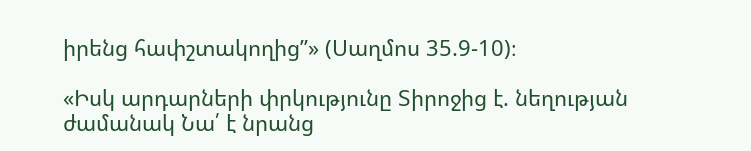իրենց հափշտակողից”» (Սաղմոս 35.9-10)։

«Իսկ արդարների փրկությունը Տիրոջից է. նեղության ժամանակ Նա՛ է նրանց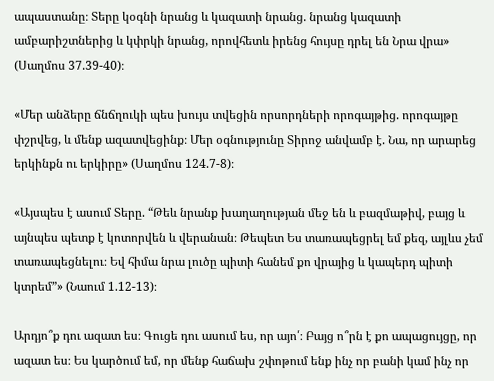ապաստանը։ Տերը կօգնի նրանց և կազատի նրանց. նրանց կազատի ամբարիշտներից և կփրկի նրանց, որովհետև իրենց հույսը դրել են Նրա վրա» (Սաղմոս 37.39-40)։

«Մեր անձերը ճնճղուկի պես խույս տվեցին որսորդների որոգայթից. որոգայթը փշրվեց, և մենք ազատվեցինք։ Մեր օգնությունը Տիրոջ անվամբ է. Նա, որ արարեց երկինքն ու երկիրը» (Սաղմոս 124.7-8)։

«Այսպես է ասում Տերը. “Թեև նրանք խաղաղության մեջ են և բազմաթիվ, բայց և այնպես պետք է կոտորվեն և վերանան։ Թեպետ Ես տառապեցրել եմ քեզ, այլևս չեմ տառապեցնելու։ Եվ հիմա նրա լուծը պիտի հանեմ քո վրայից և կապերդ պիտի կտրեմ”» (Նաում 1.12-13)։

Արդյո՞ք դու ազատ ես։ Գուցե դու ասում ես, որ այո՛։ Բայց ո՞րն է քո ապացույցը, որ ազատ ես։ Ես կարծում եմ, որ մենք հաճախ շփոթում ենք ինչ որ բանի կամ ինչ որ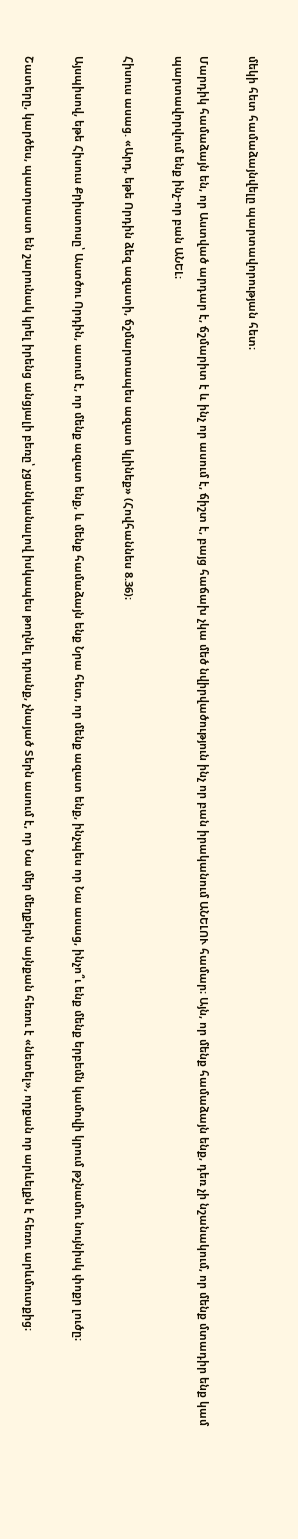մեկի հետ համաձայնվելը պարտավորության հետ։

Մարդիկ համաձայն են, որ Աստված արդար է, ճշմարիտ է և ինչ որ ասում է, ճիշտ է, բայց հաճախ չկա մեծ նվիրվածություն ինչ որ բան իրականում ԱՆԵԼՈՒ համար։ Այն, որ մենք համաձայն ենք, դեռ չի նշանակում, որ մենք մտադիր ենք կամ պարտավորվում ենք ինչ-որ բան ԱՆԵԼ։

Հիսուս ասաց. «Արդ, եթե Որդին ձեզ ազատի, ճշմարտապես ազատ կլինեք» (Հովհաննես 8.36)։

Այսպիսով, եթե Հիսուս Քրիստոսը՝ Աստծու Որդին, ասում է, որ մենք ազատ ենք, և մենք համաձայն ենք Նրա հետ, որ մենք ազատ ենք, ինչպես որ Նա ասաց, ինչո՞ւ ենք մենք երբեմն կամովի կրում թշնամու նույնիսկ փոքր լուծը։

Շատերը, կարծես, պատրաստ են շարունակ կրել իրենց անցյալի բեռը՝ չցանկանալով իսկապես թողնել դրանք, չնայած Տերն ասում է, որ Նա մեր մեղքերն այնքան հեռու է «նետել», որքան որ արևելքն է հեռու արևմուտքից։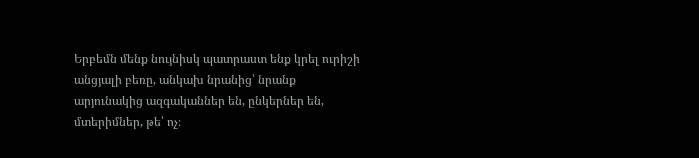Երբեմն մենք նույնիսկ պատրաստ ենք կրել ուրիշի անցյալի բեռը, անկախ նրանից՝ նրանք արյունակից ազգականներ են, ընկերներ են, մտերիմներ, թե՝ ոչ։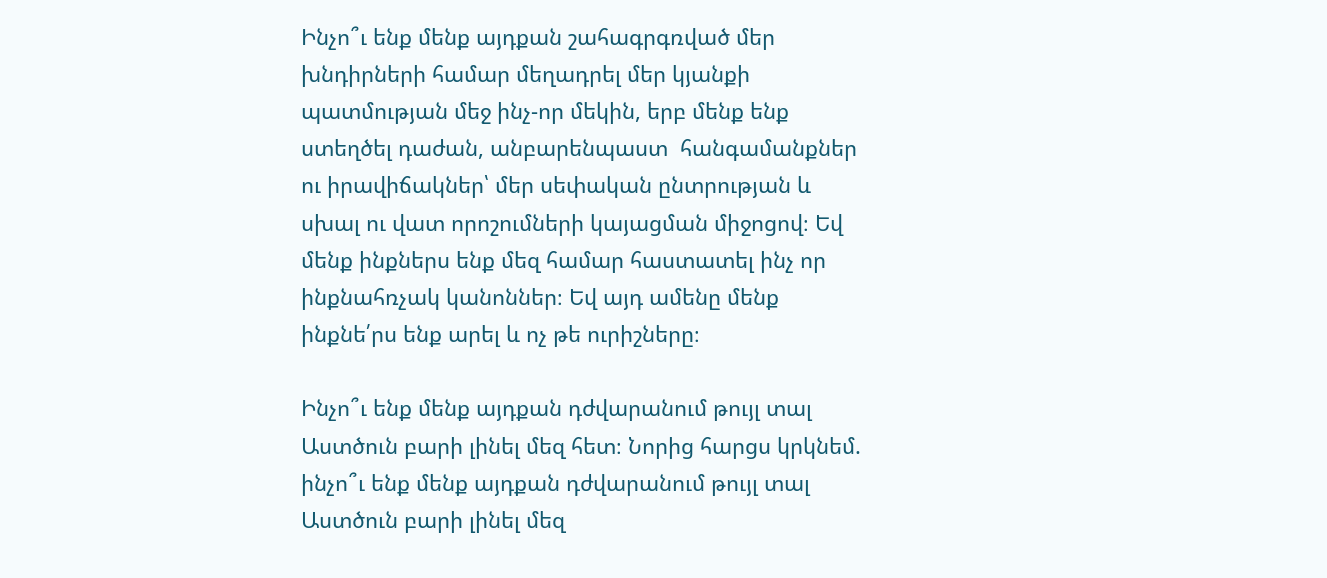Ինչո՞ւ ենք մենք այդքան շահագրգռված մեր խնդիրների համար մեղադրել մեր կյանքի պատմության մեջ ինչ-որ մեկին, երբ մենք ենք ստեղծել դաժան, անբարենպաստ  հանգամանքներ ու իրավիճակներ՝ մեր սեփական ընտրության և սխալ ու վատ որոշումների կայացման միջոցով։ Եվ մենք ինքներս ենք մեզ համար հաստատել ինչ որ ինքնահռչակ կանոններ։ Եվ այդ ամենը մենք ինքնե՛րս ենք արել և ոչ թե ուրիշները։

Ինչո՞ւ ենք մենք այդքան դժվարանում թույլ տալ Աստծուն բարի լինել մեզ հետ։ Նորից հարցս կրկնեմ. ինչո՞ւ ենք մենք այդքան դժվարանում թույլ տալ Աստծուն բարի լինել մեզ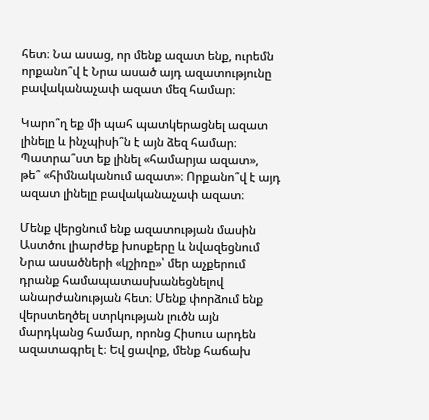հետ։ Նա ասաց, որ մենք ազատ ենք, ուրեմն որքանո՞վ է Նրա ասած այդ ազատությունը բավականաչափ ազատ մեզ համար։

Կարո՞ղ եք մի պահ պատկերացնել ազատ լինելը և ինչպիսի՞ն է այն ձեզ համար։ Պատրա՞ստ եք լինել «համարյա ազատ», թե՞ «հիմնականում ազատ»։ Որքանո՞վ է այդ ազատ լինելը բավականաչափ ազատ։

Մենք վերցնում ենք ազատության մասին Աստծու լիարժեք խոսքերը և նվազեցնում Նրա ասածների «կշիռը»՝ մեր աչքերում դրանք համապատասխանեցնելով անարժանության հետ։ Մենք փորձում ենք վերստեղծել ստրկության լուծն այն մարդկանց համար, որոնց Հիսուս արդեն ազատագրել է։ Եվ ցավոք, մենք հաճախ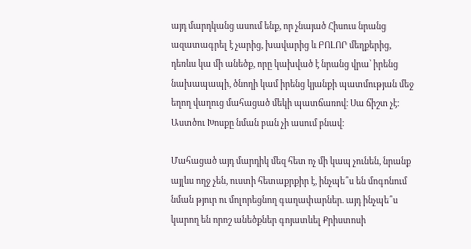այդ մարդկանց ասում ենք, որ չնայած Հիսուս նրանց ազատագրել է չարից, խավարից և ԲՈԼՈՐ մեղքերից, դեռևս կա մի անեծք, որը կախված է նրանց վրա՝ իրենց նախապապի, ծնողի կամ իրենց կյանքի պատմության մեջ եղող վաղուց մահացած մեկի պատճառով։ Սա ճիշտ չէ։ Աստծու Խոսքը նման բան չի ասում բնավ։

Մահացած այդ մարդիկ մեզ հետ ոչ մի կապ չունեն, նրանք այլևս ողջ չեն, ուստի հետաքրքիր է, ինչպե՞ս են մոգոնում նման թյուր ու մոլորեցնող գաղափարներ. այդ ինչպե՞ս կարող են որոշ անեծքներ գոյատևել Քրիստոսի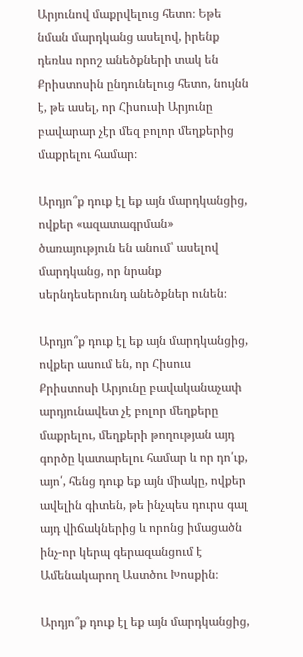Արյունով մաքրվելուց հետո։ Եթե նման մարդկանց ասելով, իրենք դեռևս որոշ անեծքների տակ են Քրիստոսին ընդունելուց հետո, նույնն է, թե ասել, որ Հիսուսի Արյունը բավարար չէր մեզ բոլոր մեղքերից մաքրելու համար։

Արդյո՞ք դուք էլ եք այն մարդկանցից, ովքեր «ազատագրման» ծառայություն են անում՝ ասելով մարդկանց, որ նրանք սերնդեսերունդ անեծքներ ունեն։

Արդյո՞ք դուք էլ եք այն մարդկանցից, ովքեր ասում են, որ Հիսուս Քրիստոսի Արյունը բավականաչափ արդյունավետ չէ բոլոր մեղքերը մաքրելու, մեղքերի թողության այդ գործը կատարելու համար և որ դո՛ւք, այո՛, հենց դուք եք այն միակը, ովքեր ավելին գիտեն, թե ինչպես դուրս գալ այդ վիճակներից և որոնց իմացածն ինչ-որ կերպ գերազանցում է Ամենակարող Աստծու Խոսքին։

Արդյո՞ք դուք էլ եք այն մարդկանցից,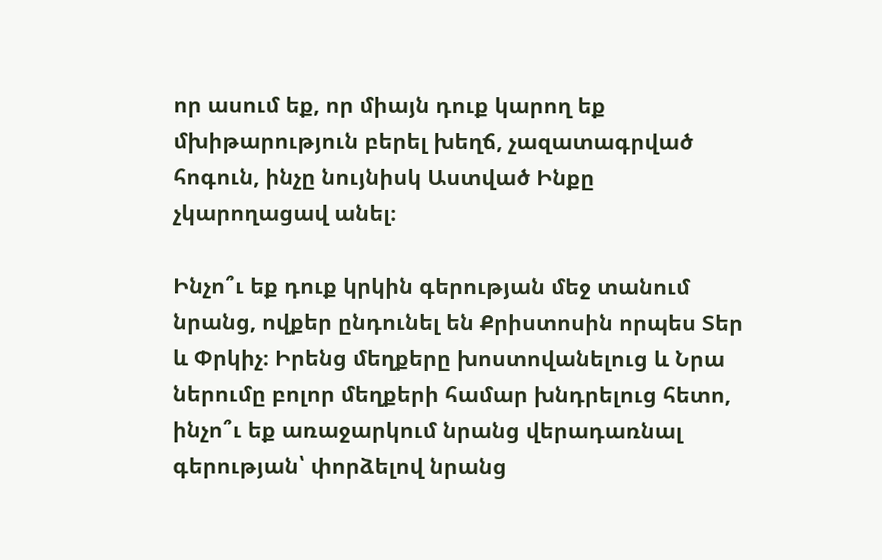որ ասում եք, որ միայն դուք կարող եք մխիթարություն բերել խեղճ, չազատագրված հոգուն, ինչը նույնիսկ Աստված Ինքը չկարողացավ անել։

Ինչո՞ւ եք դուք կրկին գերության մեջ տանում նրանց, ովքեր ընդունել են Քրիստոսին որպես Տեր և Փրկիչ։ Իրենց մեղքերը խոստովանելուց և Նրա ներումը բոլոր մեղքերի համար խնդրելուց հետո, ինչո՞ւ եք առաջարկում նրանց վերադառնալ գերության՝ փորձելով նրանց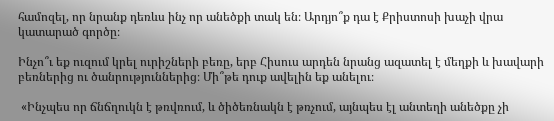համոզել, որ նրանք դեռևս ինչ որ անեծքի տակ են։ Արդյո՞ք դա է Քրիստոսի խաչի վրա կատարած գործը։

Ինչո՞ւ եք ուզում կրել ուրիշների բեռը, երբ Հիսուս արդեն նրանց ազատել է մեղքի և խավարի բեռներից ու ծանրություններից։ Մի՞թե դուք ավելին եք անելու։

 «Ինչպես որ ճնճղուկն է թռվռում, և ծիծեռնակն է թռչում, այնպես էլ անտեղի անեծքը չի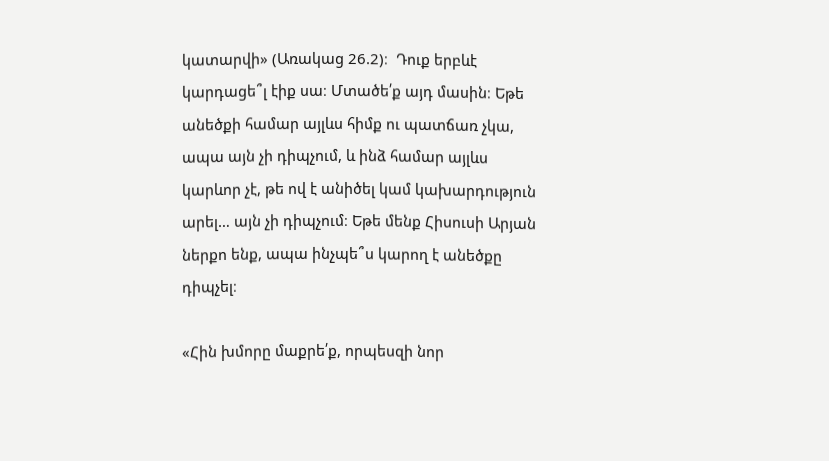կատարվի» (Առակաց 26.2)։  Դուք երբևէ կարդացե՞լ էիք սա։ Մտածե՛ք այդ մասին։ Եթե անեծքի համար այլևս հիմք ու պատճառ չկա, ապա այն չի դիպչում, և ինձ համար այլևս կարևոր չէ, թե ով է անիծել կամ կախարդություն արել… այն չի դիպչում։ Եթե մենք Հիսուսի Արյան ներքո ենք, ապա ինչպե՞ս կարող է անեծքը դիպչել։

«Հին խմորը մաքրե՛ք, որպեսզի նոր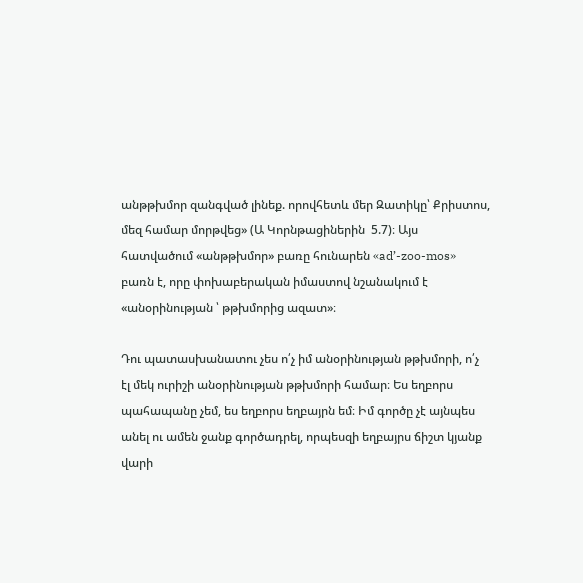անթթխմոր զանգված լինեք. որովհետև մեր Զատիկը՝ Քրիստոս, մեզ համար մորթվեց» (Ա Կորնթացիներին  5.7)։ Այս հատվածում «անթթխմոր» բառը հունարեն «ad’-zoo-mos» բառն է, որը փոխաբերական իմաստով նշանակում է «անօրինության ՝ թթխմորից ազատ»։

Դու պատասխանատու չես ո՛չ իմ անօրինության թթխմորի, ո՛չ էլ մեկ ուրիշի անօրինության թթխմորի համար։ Ես եղբորս պահապանը չեմ, ես եղբորս եղբայրն եմ։ Իմ գործը չէ այնպես անել ու ամեն ջանք գործադրել, որպեսզի եղբայրս ճիշտ կյանք վարի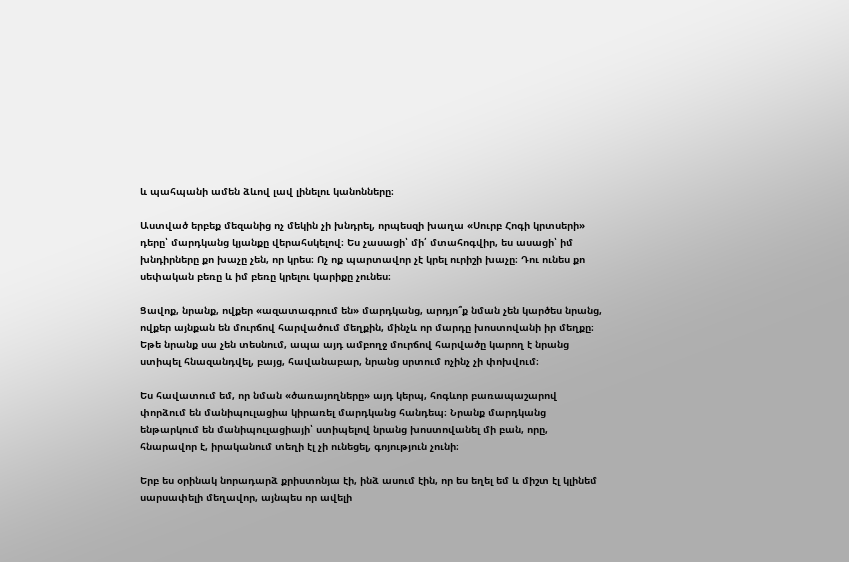և պահպանի ամեն ձևով լավ լինելու կանոնները։

Աստված երբեք մեզանից ոչ մեկին չի խնդրել, որպեսզի խաղա «Սուրբ Հոգի կրտսերի» դերը՝ մարդկանց կյանքը վերահսկելով։ Ես չասացի՝ մի՛ մտահոգվիր, ես ասացի՝ իմ խնդիրները քո խաչը չեն, որ կրես։ Ոչ ոք պարտավոր չէ կրել ուրիշի խաչը։ Դու ունես քո սեփական բեռը և իմ բեռը կրելու կարիքը չունես։

Ցավոք, նրանք, ովքեր «ազատագրում են» մարդկանց, արդյո՞ք նման չեն կարծես նրանց, ովքեր այնքան են մուրճով հարվածում մեղքին, մինչև որ մարդը խոստովանի իր մեղքը։ Եթե նրանք սա չեն տեսնում, ապա այդ ամբողջ մուրճով հարվածը կարող է նրանց ստիպել հնազանդվել, բայց, հավանաբար, նրանց սրտում ոչինչ չի փոխվում։

Ես հավատում եմ, որ նման «ծառայողները» այդ կերպ, հոգևոր բառապաշարով փորձում են մանիպուլացիա կիրառել մարդկանց հանդեպ։ Նրանք մարդկանց ենթարկում են մանիպուլացիայի՝ ստիպելով նրանց խոստովանել մի բան, որը, հնարավոր է, իրականում տեղի էլ չի ունեցել, գոյություն չունի։

Երբ ես օրինակ նորադարձ քրիստոնյա էի, ինձ ասում էին, որ ես եղել եմ և միշտ էլ կլինեմ սարսափելի մեղավոր, այնպես որ ավելի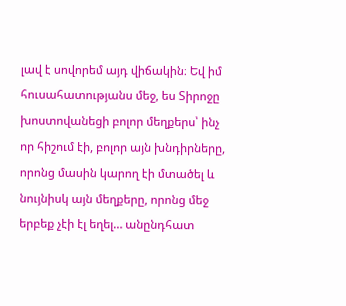լավ է սովորեմ այդ վիճակին։ Եվ իմ հուսահատությանս մեջ, ես Տիրոջը խոստովանեցի բոլոր մեղքերս՝ ինչ որ հիշում էի, բոլոր այն խնդիրները, որոնց մասին կարող էի մտածել և նույնիսկ այն մեղքերը, որոնց մեջ երբեք չէի էլ եղել… անընդհատ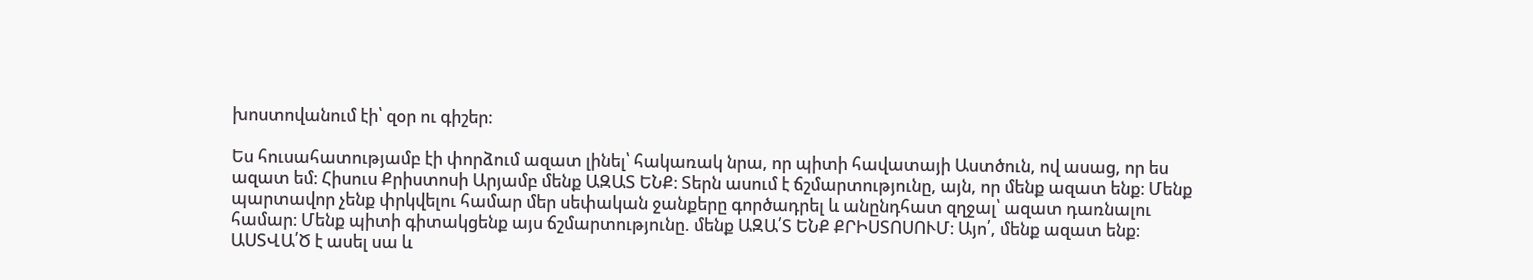խոստովանում էի՝ զօր ու գիշեր։

Ես հուսահատությամբ էի փորձում ազատ լինել՝ հակառակ նրա, որ պիտի հավատայի Աստծուն, ով ասաց, որ ես ազատ եմ։ Հիսուս Քրիստոսի Արյամբ մենք ԱԶԱՏ ԵՆՔ։ Տերն ասում է ճշմարտությունը, այն, որ մենք ազատ ենք։ Մենք պարտավոր չենք փրկվելու համար մեր սեփական ջանքերը գործադրել և անընդհատ զղջալ՝ ազատ դառնալու համար։ Մենք պիտի գիտակցենք այս ճշմարտությունը. մենք ԱԶԱ՛Տ ԵՆՔ ՔՐԻՍՏՈՍՈՒՄ։ Այո՛, մենք ազատ ենք։ ԱՍՏՎԱ՛Ծ է ասել սա և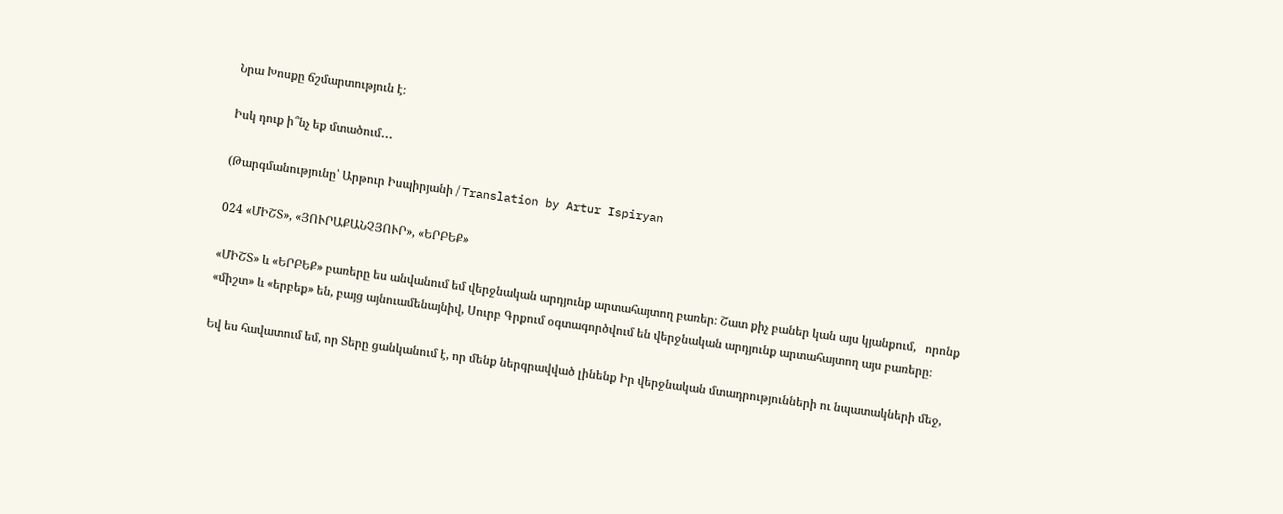Նրա Խոսքը ճշմարտություն է։

Իսկ դուք ի՞նչ եք մտածում․․․

(Թարգմանությունը՝ Արթուր Իսպիրյանի / Translation by Artur Ispiryan

024 «ՄԻՇՏ», «ՅՈՒՐԱՔԱՆՉՅՈՒՐ», «ԵՐԲԵՔ»

«ՄԻՇՏ» և «ԵՐԲԵՔ» բառերը ես անվանում եմ վերջնական արդյունք արտահայտող բառեր։ Շատ քիչ բաներ կան այս կյանքում,   որոնք «միշտ» և «երբեք» են, բայց այնուամենայնիվ, Սուրբ Գրքում օգտագործվում են վերջնական արդյունք արտահայտող այս բառերը։

Եվ ես հավատում եմ, որ Տերը ցանկանում է, որ մենք ներգրավված լինենք Իր վերջնական մտադրությունների ու նպատակների մեջ,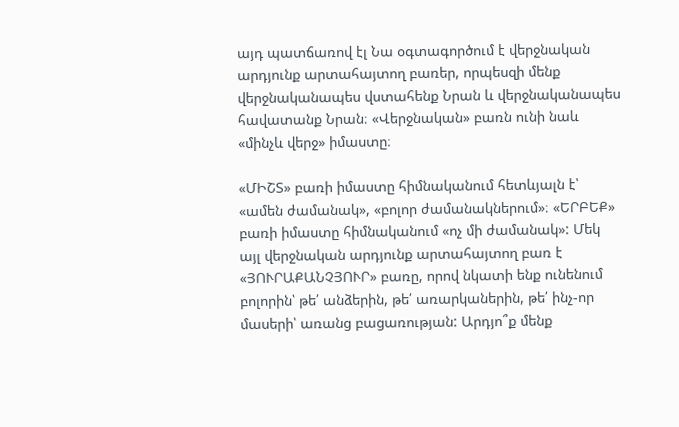այդ պատճառով էլ Նա օգտագործում է վերջնական արդյունք արտահայտող բառեր, որպեսզի մենք վերջնականապես վստահենք Նրան և վերջնականապես հավատանք Նրան։ «Վերջնական» բառն ունի նաև «մինչև վերջ» իմաստը։

«ՄԻՇՏ» բառի իմաստը հիմնականում հետևյալն է՝ «ամեն ժամանակ», «բոլոր ժամանակներում»։ «ԵՐԲԵՔ» բառի իմաստը հիմնականում «ոչ մի ժամանակ»: Մեկ այլ վերջնական արդյունք արտահայտող բառ է «ՅՈՒՐԱՔԱՆՉՅՈՒՐ» բառը, որով նկատի ենք ունենում բոլորին՝ թե՛ անձերին, թե՛ առարկաներին, թե՛ ինչ-որ մասերի՝ առանց բացառության: Արդյո՞ք մենք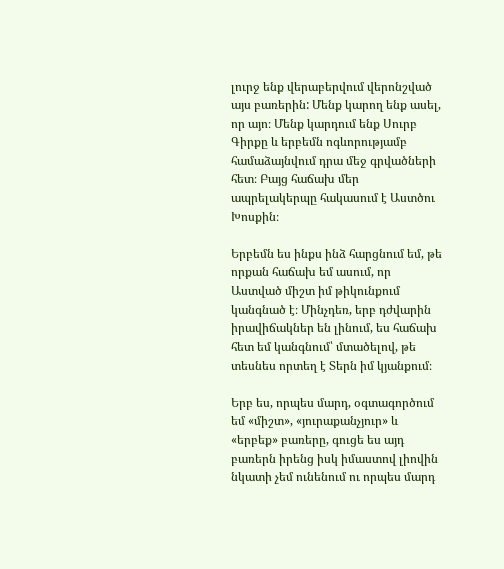լուրջ ենք վերաբերվում վերոնշված այս բառերին: Մենք կարող ենք ասել, որ այո։ Մենք կարդում ենք Սուրբ Գիրքը և երբեմն ոգևորությամբ համաձայնվում դրա մեջ գրվածների հետ։ Բայց հաճախ մեր ապրելակերպը հակասում է Աստծու Խոսքին։

Երբեմն ես ինքս ինձ հարցնում եմ, թե որքան հաճախ եմ ասում, որ Աստված միշտ իմ թիկունքում կանգնած է։ Մինչդեռ, երբ դժվարին իրավիճակներ են լինում, ես հաճախ հետ եմ կանգնում՝ մտածելով, թե տեսնես որտեղ է Տերն իմ կյանքում։

Երբ ես, որպես մարդ, օգտագործում եմ «միշտ», «յուրաքանչյուր» և «երբեք» բառերը, գուցե ես այդ բառերն իրենց իսկ իմաստով լիովին նկատի չեմ ունենում ու որպես մարդ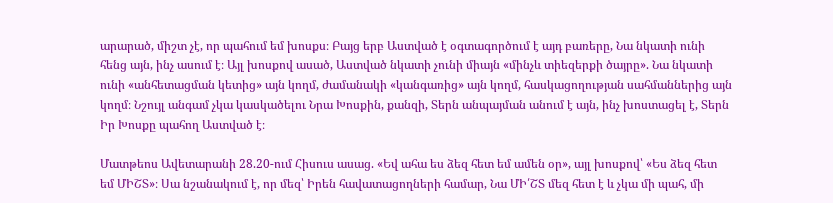արարած, միշտ չէ, որ պահում եմ խոսքս։ Բայց երբ Աստված է օգտագործում է այդ բառերը, Նա նկատի ունի հենց այն, ինչ ասում է։ Այլ խոսքով ասած, Աստված նկատի չունի միայն «մինչև տիեզերքի ծայրը». Նա նկատի ունի «անհետացման կետից» այն կողմ, ժամանակի «կանգառից» այն կողմ, հասկացողության սահմաններից այն կողմ։ Նշույլ անգամ չկա կասկածելու Նրա Խոսքին, քանզի, Տերն անպայման անում է այն, ինչ խոստացել է, Տերն Իր Խոսքը պահող Աստված է։

Մատթեոս Ավետարանի 28.20-ում Հիսուս ասաց. «Եվ ահա ես ձեզ հետ եմ ամեն օր», այլ խոսքով՝ «Ես ձեզ հետ եմ ՄԻՇՏ»։ Սա նշանակում է, որ մեզ՝ Իրեն հավատացողների համար, Նա ՄԻ՛ՇՏ մեզ հետ է և չկա մի պահ, մի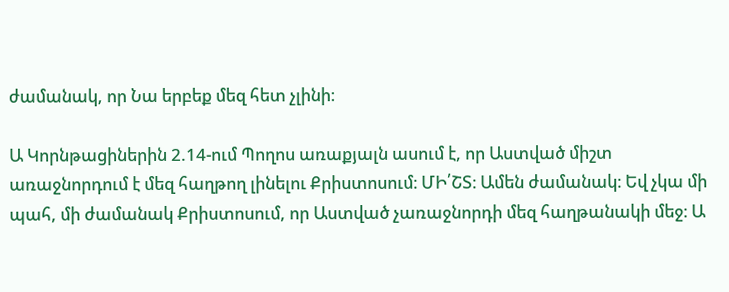ժամանակ, որ Նա երբեք մեզ հետ չլինի։

Ա Կորնթացիներին 2.14-ում Պողոս առաքյալն ասում է, որ Աստված միշտ առաջնորդում է մեզ հաղթող լինելու Քրիստոսում։ ՄԻ՛ՇՏ։ Ամեն ժամանակ։ Եվ չկա մի պահ, մի ժամանակ Քրիստոսում, որ Աստված չառաջնորդի մեզ հաղթանակի մեջ։ Ա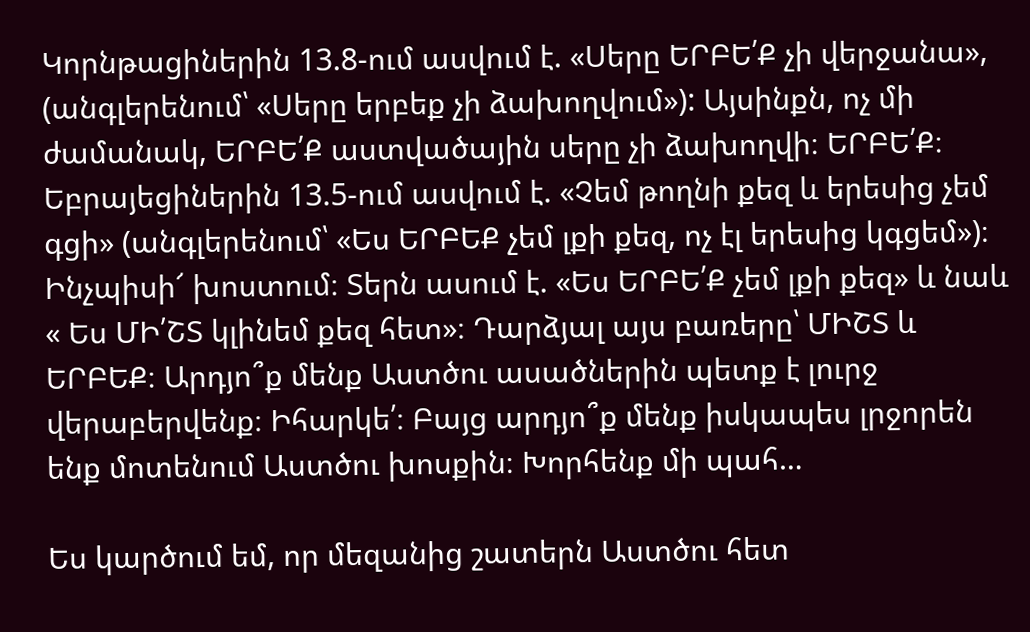Կորնթացիներին 13.8-ում ասվում է. «Սերը ԵՐԲԵ՛Ք չի վերջանա», (անգլերենում՝ «Սերը երբեք չի ձախողվում»): Այսինքն, ոչ մի ժամանակ, ԵՐԲԵ՛Ք աստվածային սերը չի ձախողվի։ ԵՐԲԵ՛Ք։ Եբրայեցիներին 13.5-ում ասվում է. «Չեմ թողնի քեզ և երեսից չեմ գցի» (անգլերենում՝ «Ես ԵՐԲԵՔ չեմ լքի քեզ, ոչ էլ երեսից կգցեմ»)։ Ինչպիսի՜ խոստում։ Տերն ասում է. «Ես ԵՐԲԵ՛Ք չեմ լքի քեզ» և նաև « Ես ՄԻ՛ՇՏ կլինեմ քեզ հետ»։ Դարձյալ այս բառերը՝ ՄԻՇՏ և ԵՐԲԵՔ։ Արդյո՞ք մենք Աստծու ասածներին պետք է լուրջ վերաբերվենք։ Իհարկե՛։ Բայց արդյո՞ք մենք իսկապես լրջորեն ենք մոտենում Աստծու խոսքին։ Խորհենք մի պահ…

Ես կարծում եմ, որ մեզանից շատերն Աստծու հետ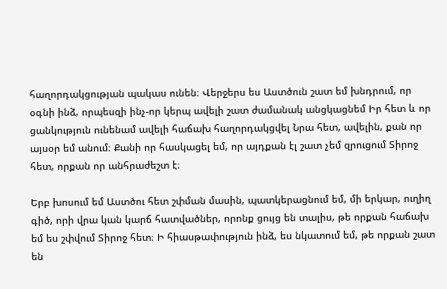հաղորդակցության պակաս ունեն։ Վերջերս ես Աստծուն շատ եմ խնդրում, որ օգնի ինձ, որպեսզի ինչ-որ կերպ ավելի շատ ժամանակ անցկացնեմ Իր հետ և որ ցանկություն ունենամ ավելի հաճախ հաղորդակցվել Նրա հետ, ավելին, քան որ այսօր եմ անում։ Քանի որ հասկացել եմ, որ այդքան էլ շատ չեմ զրուցում Տիրոջ հետ, որքան որ անհրաժեշտ է։

Երբ խոսում եմ Աստծու հետ շփման մասին, պատկերացնում եմ, մի երկար, ուղիղ գիծ, որի վրա կան կարճ հատվածներ, որոնք ցույց են տալիս, թե որքան հաճախ եմ ես շփվում Տիրոջ հետ։ Ի հիասթափություն ինձ, ես նկատում եմ, թե որքան շատ են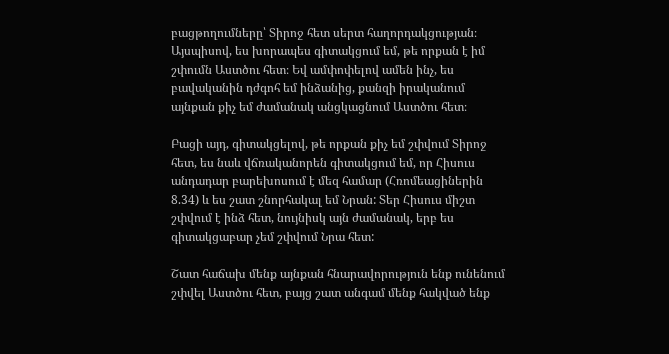բացթողումները՝ Տիրոջ հետ սերտ հաղորդակցության։ Այսպիսով, ես խորապես գիտակցում եմ, թե որքան է իմ շփումն Աստծու հետ։ Եվ ամփոփելով ամեն ինչ, ես բավականին դժգոհ եմ ինձանից, քանզի իրականում այնքան քիչ եմ ժամանակ անցկացնում Աստծու հետ։

Բացի այդ, գիտակցելով, թե որքան քիչ եմ շփվում Տիրոջ հետ, ես նաև վճռականորեն գիտակցում եմ, որ Հիսուս անդադար բարեխոսում է մեզ համար (Հռոմեացիներին 8.34) և ես շատ շնորհակալ եմ Նրան: Տեր Հիսուս միշտ շփվում է ինձ հետ, նույնիսկ այն ժամանակ, երբ ես գիտակցաբար չեմ շփվում Նրա հետ:

Շատ հաճախ մենք այնքան հնարավորություն ենք ունենում շփվել Աստծու հետ, բայց շատ անգամ մենք հակված ենք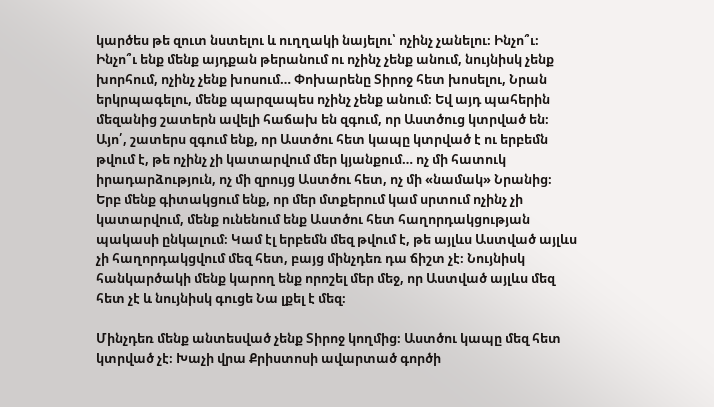կարծես թե զուտ նստելու և ուղղակի նայելու՝ ոչինչ չանելու։ Ինչո՞ւ։ Ինչո՞ւ ենք մենք այդքան թերանում ու ոչինչ չենք անում, նույնիսկ չենք խորհում, ոչինչ չենք խոսում… Փոխարենը Տիրոջ հետ խոսելու, Նրան երկրպագելու, մենք պարզապես ոչինչ չենք անում։ Եվ այդ պահերին մեզանից շատերն ավելի հաճախ են զգում, որ Աստծուց կտրված են։ Այո՛, շատերս զգում ենք, որ Աստծու հետ կապը կտրված է ու երբեմն թվում է, թե ոչինչ չի կատարվում մեր կյանքում… ոչ մի հատուկ իրադարձություն, ոչ մի զրույց Աստծու հետ, ոչ մի «նամակ» Նրանից։ Երբ մենք գիտակցում ենք, որ մեր մտքերում կամ սրտում ոչինչ չի կատարվում, մենք ունենում ենք Աստծու հետ հաղորդակցության պակասի ընկալում։ Կամ էլ երբեմն մեզ թվում է, թե այլևս Աստված այլևս չի հաղորդակցվում մեզ հետ, բայց մինչդեռ դա ճիշտ չէ։ Նույնիսկ հանկարծակի մենք կարող ենք որոշել մեր մեջ, որ Աստված այլևս մեզ հետ չէ և նույնիսկ գուցե Նա լքել է մեզ։

Մինչդեռ մենք անտեսված չենք Տիրոջ կողմից։ Աստծու կապը մեզ հետ կտրված չէ։ Խաչի վրա Քրիստոսի ավարտած գործի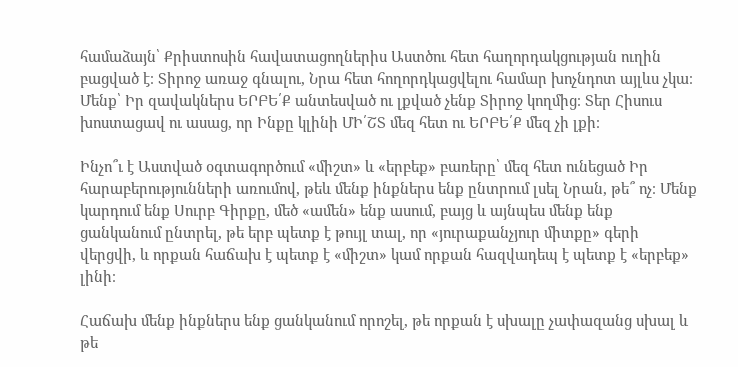համաձայն՝ Քրիստոսին հավատացողներիս Աստծու հետ հաղորդակցության ուղին բացված է։ Տիրոջ առաջ գնալու, Նրա հետ հողորդկացվելու համար խոչնդոտ այլևս չկա։ Մենք՝ Իր զավակներս ԵՐԲԵ՛Ք անտեսված ու լքված չենք Տիրոջ կողմից։ Տեր Հիսուս խոստացավ ու ասաց, որ Ինքը կլինի ՄԻ՛ՇՏ մեզ հետ ու ԵՐԲԵ՛Ք մեզ չի լքի։

Ինչո՞ւ է Աստված օգտագործում «միշտ» և «երբեք» բառերը՝ մեզ հետ ունեցած Իր հարաբերությունների առումով, թեև մենք ինքներս ենք ընտրում լսել Նրան, թե՞ ոչ։ Մենք կարդում ենք Սուրբ Գիրքը, մեծ «ամեն» ենք ասում, բայց և այնպես մենք ենք ցանկանում ընտրել, թե երբ պետք է թույլ տալ, որ «յուրաքանչյուր միտքը» գերի վերցվի, և որքան հաճախ է պետք է «միշտ» կամ որքան հազվադեպ է պետք է «երբեք» լինի։

Հաճախ մենք ինքներս ենք ցանկանում որոշել, թե որքան է սխալը չափազանց սխալ և թե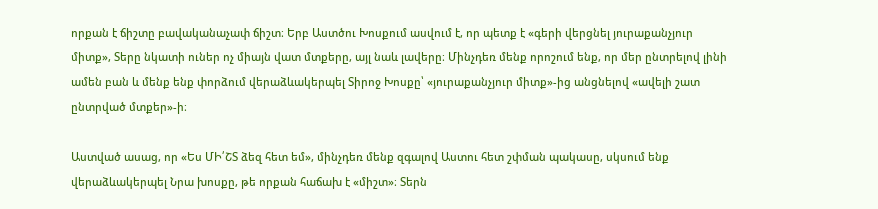որքան է ճիշտը բավականաչափ ճիշտ։ Երբ Աստծու Խոսքում ասվում է, որ պետք է «գերի վերցնել յուրաքանչյուր միտք», Տերը նկատի ուներ ոչ միայն վատ մտքերը, այլ նաև լավերը։ Մինչդեռ մենք որոշում ենք, որ մեր ընտրելով լինի ամեն բան և մենք ենք փորձում վերաձևակերպել Տիրոջ Խոսքը՝ «յուրաքանչյուր միտք»-ից անցնելով «ավելի շատ ընտրված մտքեր»-ի։

Աստված ասաց, որ «Ես ՄԻ՛ՇՏ ձեզ հետ եմ», մինչդեռ մենք զգալով Աստու հետ շփման պակասը, սկսում ենք վերաձևակերպել Նրա խոսքը, թե որքան հաճախ է «միշտ»։ Տերն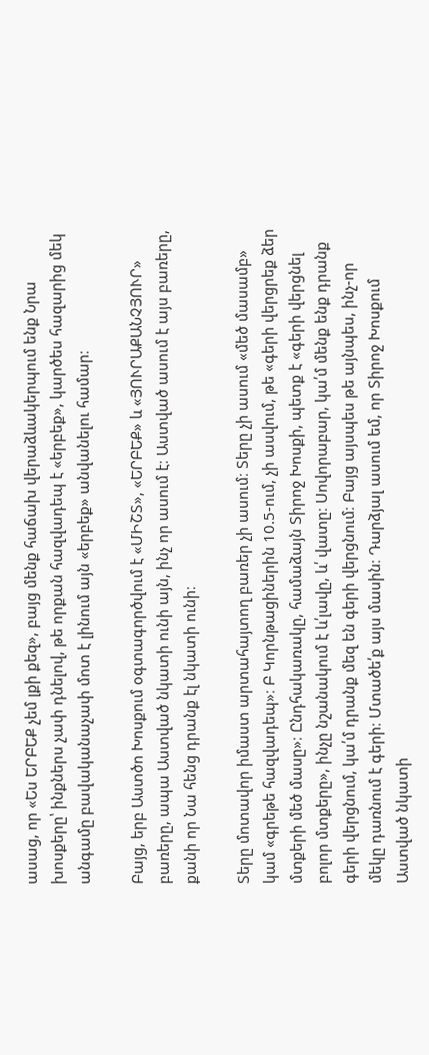ասաց, որ «Ես ԵՐԲԵՔ չեմ լքի քեզ», բայց մենք հաճախ վերաձևակերպում ենք Նրա խոսքերը՝ ինքներս չափ դնելով, թե որքան հազվադեպ է «երբեք», կարծես հազարից մեկ անգամը բավականաչափ մոտ է լինում այն «երբեք» անվանելու համար։

Բայց, երբ Աստծո Խոսքում օգտագործվում է «ՄԻՇՏ», «ԵՐԲԵՔ» և «ՅՈՒՐԱՔԱՆՉՅՈՒՐ» բառերը, ապա Աստված նկատի ունի այն, ինչ որ ասում է։ Աստված ասում է այս բառերը, քանի որ Նա հենց դրանք էլ նկատի ունի։

Տերը մոտավոր իմաստ արտահայտող բառեր չի ասում։ Տերը չի ասում «մեծ մասամբ» կամ «գրեթե հազվադեպ»։ Բ Կորնթացիներին 10.5-ում, չի ասվում, թե «գերի վերցրեք ձեր մտքերի մեծ մասը»։ Ընդհակառակը, համաձայն Տիրոջ Խոսքի, պետք է «գերի վերցնել բոլոր մտքերը», ինչը նշանակում է և՛լավը, և՛ վատը։ Սովորաբար, կա՛մ մենք ենք դրանք գերի վերցնում, կա՛մ դրանք մեզ են գերի վերցնում։ Բայց այսպես թե այնպես, ինչ-որ մեկը դառնում է գերի։ Մտածե՛ք այս մասին։ Դարձյալ ասում եմ, որ Տիրոջ Խոսքում Աստված նկատի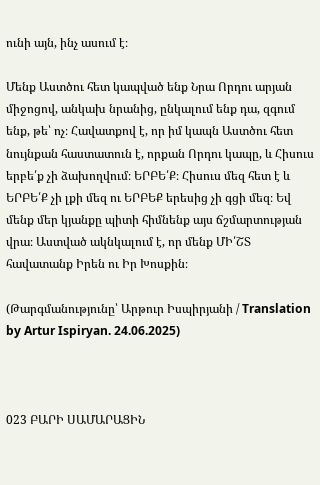ունի այն, ինչ ասում է։

Մենք Աստծու հետ կապված ենք Նրա Որդու արյան միջոցով, անկախ նրանից, ընկալում ենք դա, զգում ենք, թե՝ ոչ։ Հավատքով է, որ իմ կապն Աստծու հետ նույնքան հաստատուն է, որքան Որդու կապը, և Հիսուս երբե՛ք չի ձախողվում։ ԵՐԲԵ՛Ք։ Հիսուս մեզ հետ է և ԵՐԲԵ՛Ք չի լքի մեզ ու ԵՐԲԵՔ երեսից չի գցի մեզ։ Եվ մենք մեր կյանքը պիտի հիմնենք այս ճշմարտության վրա։ Աստված ակնկալում է, որ մենք ՄԻ՛ՇՏ  հավատանք Իրեն ու Իր Խոսքին։

(Թարգմանությունը՝ Արթուր Իսպիրյանի / Translation by Artur Ispiryan. 24.06.2025)



023 ԲԱՐԻ ՍԱՄԱՐԱՑԻՆ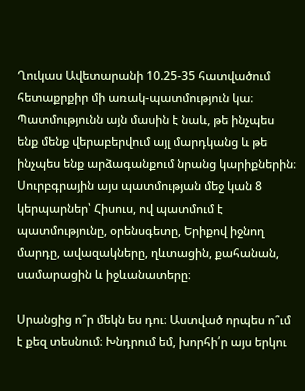Ղուկաս Ավետարանի 10.25-35 հատվածում հետաքրքիր մի առակ-պատմություն կա։ Պատմությունն այն մասին է նաև, թե ինչպես ենք մենք վերաբերվում այլ մարդկանց և թե ինչպես ենք արձագանքում նրանց կարիքներին։ Սուրբգրային այս պատմության մեջ կան 8 կերպարներ՝ Հիսուս, ով պատմում է պատմությունը, օրենսգետը, Երիքով իջնող մարդը, ավազակները, ղևտացին, քահանան, սամարացին և իջևանատերը։

Սրանցից ո՞ր մեկն ես դու։ Աստված որպես ո՞ւմ է քեզ տեսնում։ Խնդրում եմ, խորհի՛ր այս երկու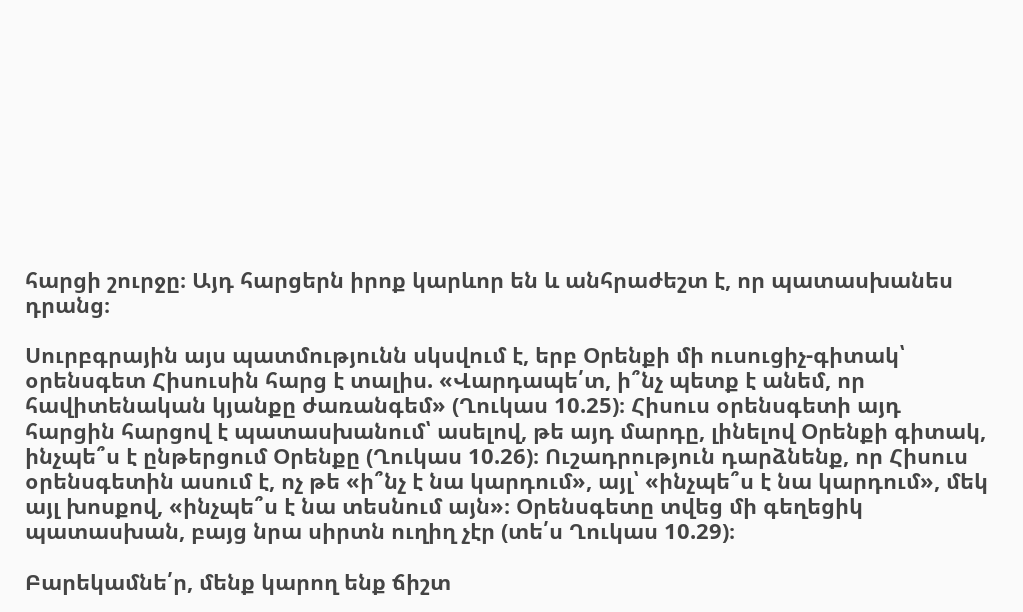հարցի շուրջը։ Այդ հարցերն իրոք կարևոր են և անհրաժեշտ է, որ պատասխանես դրանց։

Սուրբգրային այս պատմությունն սկսվում է, երբ Օրենքի մի ուսուցիչ-գիտակ՝ օրենսգետ Հիսուսին հարց է տալիս. «Վարդապե՛տ, ի՞նչ պետք է անեմ, որ հավիտենական կյանքը ժառանգեմ» (Ղուկաս 10.25)։ Հիսուս օրենսգետի այդ հարցին հարցով է պատասխանում՝ ասելով, թե այդ մարդը, լինելով Օրենքի գիտակ, ինչպե՞ս է ընթերցում Օրենքը (Ղուկաս 10.26)։ Ուշադրություն դարձնենք, որ Հիսուս օրենսգետին ասում է, ոչ թե «ի՞նչ է նա կարդում», այլ՝ «ինչպե՞ս է նա կարդում», մեկ այլ խոսքով, «ինչպե՞ս է նա տեսնում այն»։ Օրենսգետը տվեց մի գեղեցիկ պատասխան, բայց նրա սիրտն ուղիղ չէր (տե՛ս Ղուկաս 10.29)։

Բարեկամնե՛ր, մենք կարող ենք ճիշտ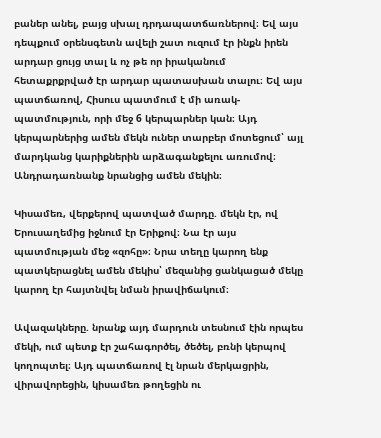բաներ անել, բայց սխալ դրդապատճառներով։ Եվ այս դեպքում օրենսգետն ավելի շատ ուզում էր ինքն իրեն արդար ցույց տալ և ոչ թե որ իրականում հետաքրքրված էր արդար պատասխան տալու։ Եվ այս պատճառով, Հիսուս պատմում է մի առակ-պատմություն, որի մեջ 6 կերպարներ կան։ Այդ կերպարներից ամեն մեկն ուներ տարբեր մոտեցում՝ այլ մարդկանց կարիքներին արձագանքելու առումով։ Անդրադառնանք նրանցից ամեն մեկին։

Կիսամեռ, վերքերով պատված մարդը. մեկն էր, ով Երուսաղեմից իջնում էր Երիքով։ Նա էր այս պատմության մեջ «զոհը»։ Նրա տեղը կարող ենք պատկերացնել ամեն մեկիս՝ մեզանից ցանկացած մեկը կարող էր հայտնվել նման իրավիճակում։

Ավազակները. նրանք այդ մարդուն տեսնում էին որպես մեկի, ում պետք էր շահագործել, ծեծել, բռնի կերպով կողոպտել։ Այդ պատճառով էլ նրան մերկացրին, վիրավորեցին, կիսամեռ թողեցին ու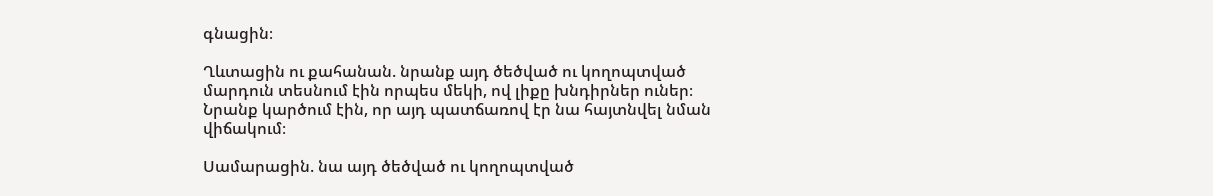գնացին։

Ղևտացին ու քահանան. նրանք այդ ծեծված ու կողոպտված մարդուն տեսնում էին որպես մեկի, ով լիքը խնդիրներ ուներ։ Նրանք կարծում էին, որ այդ պատճառով էր նա հայտնվել նման վիճակում։

Սամարացին. նա այդ ծեծված ու կողոպտված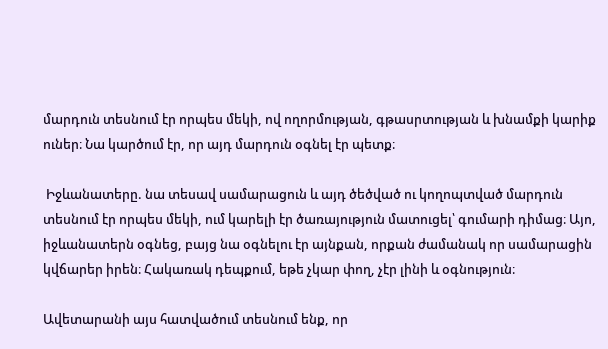մարդուն տեսնում էր որպես մեկի, ով ողորմության, գթասրտության և խնամքի կարիք ուներ։ Նա կարծում էր, որ այդ մարդուն օգնել էր պետք։

 Իջևանատերը. նա տեսավ սամարացուն և այդ ծեծված ու կողոպտված մարդուն տեսնում էր որպես մեկի, ում կարելի էր ծառայություն մատուցել՝ գումարի դիմաց։ Այո, իջևանատերն օգնեց, բայց նա օգնելու էր այնքան, որքան ժամանակ որ սամարացին կվճարեր իրեն։ Հակառակ դեպքում, եթե չկար փող, չէր լինի և օգնություն։

Ավետարանի այս հատվածում տեսնում ենք, որ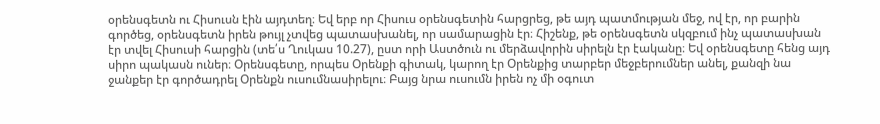օրենսգետն ու Հիսուսն էին այդտեղ։ Եվ երբ որ Հիսուս օրենսգետին հարցրեց, թե այդ պատմության մեջ, ով էր, որ բարին գործեց, օրենսգետն իրեն թույլ չտվեց պատասխանել, որ սամարացին էր։ Հիշենք, թե օրենսգետն սկզբում ինչ պատասխան էր տվել Հիսուսի հարցին (տե՛ս Ղուկաս 10.27), ըստ որի Աստծուն ու մերձավորին սիրելն էր էականը։ Եվ օրենսգետը հենց այդ սիրո պակասն ուներ։ Օրենսգետը, որպես Օրենքի գիտակ, կարող էր Օրենքից տարբեր մեջբերումներ անել, քանզի նա ջանքեր էր գործադրել Օրենքն ուսումնասիրելու։ Բայց նրա ուսումն իրեն ոչ մի օգուտ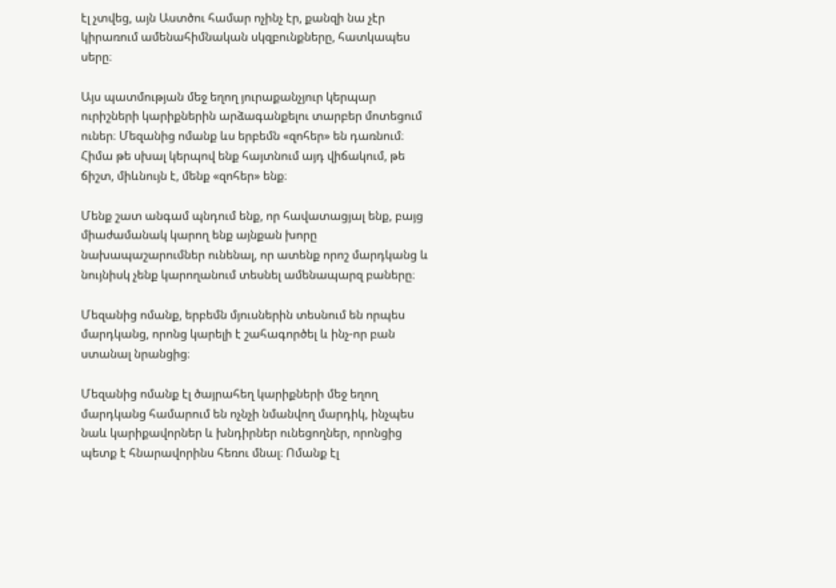էլ չտվեց, այն Աստծու համար ոչինչ էր, քանզի նա չէր կիրառում ամենահիմնական սկզբունքները, հատկապես սերը։

Այս պատմության մեջ եղող յուրաքանչյուր կերպար ուրիշների կարիքներին արձագանքելու տարբեր մոտեցում ուներ։ Մեզանից ոմանք ևս երբեմն «զոհեր» են դառնում։ Հիմա թե սխալ կերպով ենք հայտնում այդ վիճակում, թե ճիշտ, միևնույն է, մենք «զոհեր» ենք։

Մենք շատ անգամ պնդում ենք, որ հավատացյալ ենք, բայց միաժամանակ կարող ենք այնքան խորը նախապաշարումներ ունենալ, որ ատենք որոշ մարդկանց և նույնիսկ չենք կարողանում տեսնել ամենապարզ բաները։

Մեզանից ոմանք, երբեմն մյուսներին տեսնում են որպես մարդկանց, որոնց կարելի է շահագործել և ինչ-որ բան ստանալ նրանցից։

Մեզանից ոմանք էլ ծայրահեղ կարիքների մեջ եղող մարդկանց համարում են ոչնչի նմանվող մարդիկ, ինչպես նաև կարիքավորներ և խնդիրներ ունեցողներ, որոնցից պետք է հնարավորինս հեռու մնալ։ Ոմանք էլ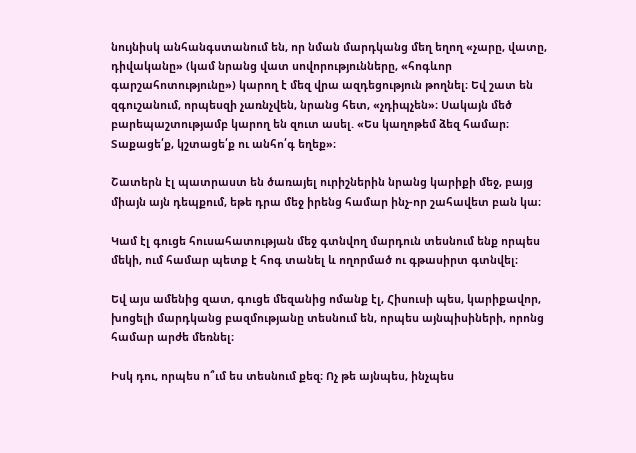նույնիսկ անհանգստանում են, որ նման մարդկանց մեղ եղող «չարը, վատը, դիվականը» (կամ նրանց վատ սովորությունները, «հոգևոր գարշահոտությունը») կարող է մեզ վրա ազդեցություն թողնել։ Եվ շատ են զգուշանում, որպեսզի չառնչվեն, նրանց հետ, «չդիպչեն»։ Սակայն մեծ բարեպաշտությամբ կարող են զուտ ասել. «Ես կաղոթեմ ձեզ համար։ Տաքացե՛ք, կշտացե՛ք ու անհո՛գ եղեք»։

Շատերն էլ պատրաստ են ծառայել ուրիշներին նրանց կարիքի մեջ, բայց միայն այն դեպքում, եթե դրա մեջ իրենց համար ինչ-որ շահավետ բան կա։

Կամ էլ գուցե հուսահատության մեջ գտնվող մարդուն տեսնում ենք որպես մեկի, ում համար պետք է հոգ տանել և ողորմած ու գթասիրտ գտնվել։

Եվ այս ամենից զատ, գուցե մեզանից ոմանք էլ, Հիսուսի պես, կարիքավոր, խոցելի մարդկանց բազմությանը տեսնում են, որպես այնպիսիների, որոնց համար արժե մեռնել։

Իսկ դու, որպես ո՞ւմ ես տեսնում քեզ։ Ոչ թե այնպես, ինչպես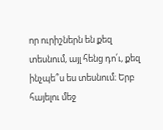որ ուրիշներն են քեզ տեսնում, այլ հենց դո՛ւ, քեզ ինչպե՞ս ես տեսնում։ Երբ հայելու մեջ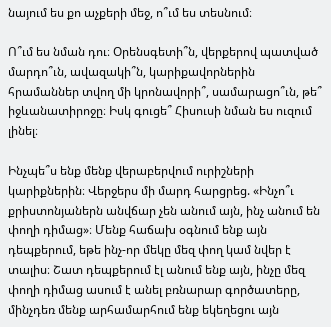նայում ես քո աչքերի մեջ, ո՞ւմ ես տեսնում։

Ո՞ւմ ես նման դու։ Օրենսգետի՞ն, վերքերով պատված մարդո՞ւն, ավազակի՞ն, կարիքավորներին հրամաններ տվող մի կրոնավորի՞, սամարացո՞ւն, թե՞ իջևանատիրոջը։ Իսկ գուցե՞ Հիսուսի նման ես ուզում լինել։

Ինչպե՞ս ենք մենք վերաբերվում ուրիշների կարիքներին։ Վերջերս մի մարդ հարցրեց. «Ինչո՞ւ քրիստոնյաներն անվճար չեն անում այն, ինչ անում են փողի դիմաց»։ Մենք հաճախ օգնում ենք այն դեպքերում, եթե ինչ-որ մեկը մեզ փող կամ նվեր է տալիս։ Շատ դեպքերում էլ անում ենք այն, ինչը մեզ փողի դիմաց ասում է անել բռնարար գործատերը, մինչդեռ մենք արհամարհում ենք եկեղեցու այն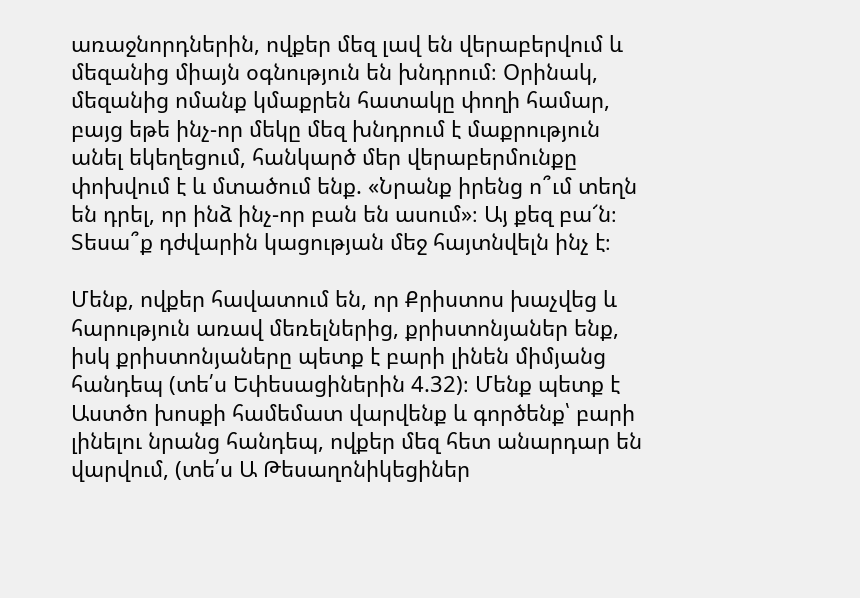առաջնորդներին, ովքեր մեզ լավ են վերաբերվում և մեզանից միայն օգնություն են խնդրում։ Օրինակ, մեզանից ոմանք կմաքրեն հատակը փողի համար, բայց եթե ինչ-որ մեկը մեզ խնդրում է մաքրություն անել եկեղեցում, հանկարծ մեր վերաբերմունքը փոխվում է և մտածում ենք. «Նրանք իրենց ո՞ւմ տեղն են դրել, որ ինձ ինչ-որ բան են ասում»։ Այ քեզ բա՜ն։ Տեսա՞ք դժվարին կացության մեջ հայտնվելն ինչ է։

Մենք, ովքեր հավատում են, որ Քրիստոս խաչվեց և հարություն առավ մեռելներից, քրիստոնյաներ ենք, իսկ քրիստոնյաները պետք է բարի լինեն միմյանց հանդեպ (տե՛ս Եփեսացիներին 4.32)։ Մենք պետք է Աստծո խոսքի համեմատ վարվենք և գործենք՝ բարի լինելու նրանց հանդեպ, ովքեր մեզ հետ անարդար են վարվում, (տե՛ս Ա Թեսաղոնիկեցիներ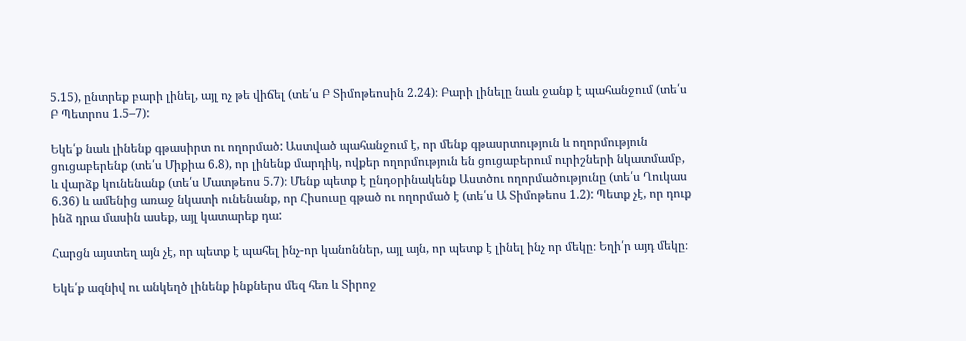5.15), ընտրեք բարի լինել, այլ ոչ թե վիճել (տե՛ս Բ Տիմոթեոսին 2.24)։ Բարի լինելը նաև ջանք է պահանջում (տե՛ս Բ Պետրոս 1.5–7):

Եկե՛ք նաև լինենք գթասիրտ ու ողորմած: Աստված պահանջում է, որ մենք գթասրտություն և ողորմություն ցուցաբերենք (տե՛ս Միքիա 6.8), որ լինենք մարդիկ, ովքեր ողորմություն են ցուցաբերում ուրիշների նկատմամբ, և վարձք կունենանք (տե՛ս Մատթեոս 5.7)։ Մենք պետք է ընդօրինակենք Աստծու ողորմածությունը (տե՛ս Ղուկաս 6.36) և ամենից առաջ նկատի ունենանք, որ Հիսուսը գթած ու ողորմած է (տե՛ս Ա Տիմոթեոս 1.2): Պետք չէ, որ դուք ինձ դրա մասին ասեք, այլ կատարեք դա:

Հարցն այստեղ այն չէ, որ պետք է պահել ինչ-որ կանոններ, այլ այն, որ պետք է լինել ինչ որ մեկը։ Եղի՛ր այդ մեկը։

Եկե՛ք ազնիվ ու անկեղծ լինենք ինքներս մեզ հեռ և Տիրոջ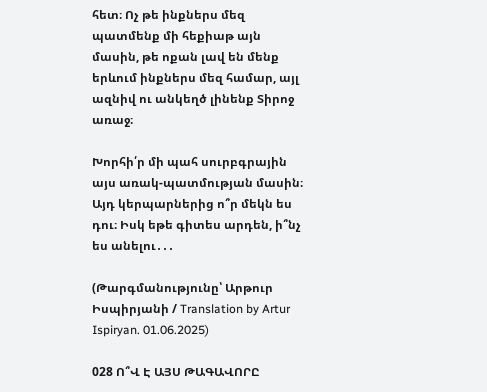հետ։ Ոչ թե ինքներս մեզ պատմենք մի հեքիաթ այն մասին, թե ոքան լավ են մենք երևում ինքներս մեզ համար, այլ ազնիվ ու անկեղծ լինենք Տիրոջ առաջ։

Խորհի՛ր մի պահ սուրբգրային այս առակ-պատմության մասին։ Այդ կերպարներից ո՞ր մեկն ես դու։ Իսկ եթե գիտես արդեն, ի՞նչ ես անելու․․․

(Թարգմանությունը՝ Արթուր Իսպիրյանի / Translation by Artur Ispiryan. 01.06.2025)

028 Ո՞Վ Է ԱՅՍ ԹԱԳԱՎՈՐԸ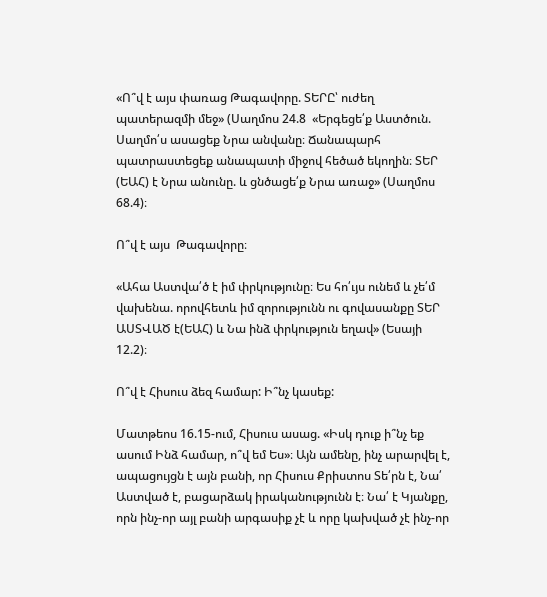«Ո՞վ է այս փառաց Թագավորը. ՏԵՐԸ՝ ուժեղ պատերազմի մեջ» (Սաղմոս 24.8  «Երգեցե՛ք Աստծուն. Սաղմո՛ս ասացեք Նրա անվանը։ Ճանապարհ պատրաստեցեք անապատի միջով հեծած եկողին։ ՏԵՐ (ԵԱՀ) է Նրա անունը. և ցնծացե՛ք Նրա առաջ» (Սաղմոս 68.4)։

Ո՞վ է այս  Թագավորը։

«Ահա Աստվա՛ծ է իմ փրկությունը։ Ես հո՛ւյս ունեմ և չե՛մ վախենա. որովհետև իմ զորությունն ու գովասանքը ՏԵՐ ԱՍՏՎԱԾ է(ԵԱՀ) և Նա ինձ փրկություն եղավ» (Եսայի 12.2)։

Ո՞վ է Հիսուս ձեզ համար: Ի՞նչ կասեք:

Մատթեոս 16.15-ում, Հիսուս ասաց. «Իսկ դուք ի՞նչ եք ասում Ինձ համար, ո՞վ եմ Ես»։ Այն ամենը, ինչ արարվել է, ապացույցն է այն բանի, որ Հիսուս Քրիստոս Տե՛րն է, Նա՛ Աստված է, բացարձակ իրականությունն է։ Նա՛ է Կյանքը, որն ինչ-որ այլ բանի արգասիք չէ և որը կախված չէ ինչ-որ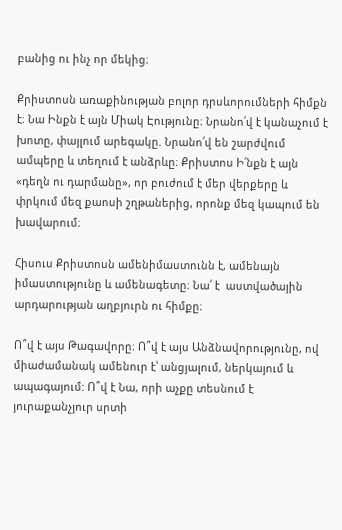բանից ու ինչ որ մեկից։

Քրիստոսն առաքինության բոլոր դրսևորումների հիմքն է։ Նա Ինքն է այն Միակ Էությունը։ Նրանո՛վ է կանաչում է խոտը, փայլում արեգակը. Նրանո՛վ են շարժվում ամպերը և տեղում է անձրևը։ Քրիստոս Ի՛նքն է այն «դեղն ու դարմանը», որ բուժում է մեր վերքերը և փրկում մեզ քաոսի շղթաներից, որոնք մեզ կապում են խավարում։

Հիսուս Քրիստոսն ամենիմաստունն է, ամենայն իմաստությունը և ամենագետը։ Նա՛ է  աստվածային արդարության աղբյուրն ու հիմքը։

Ո՞վ է այս Թագավորը։ Ո՞վ է այս Անձնավորությունը, ով միաժամանակ ամենուր է՝ անցյալում, ներկայում և ապագայում: Ո՞վ է Նա, որի աչքը տեսնում է յուրաքանչյուր սրտի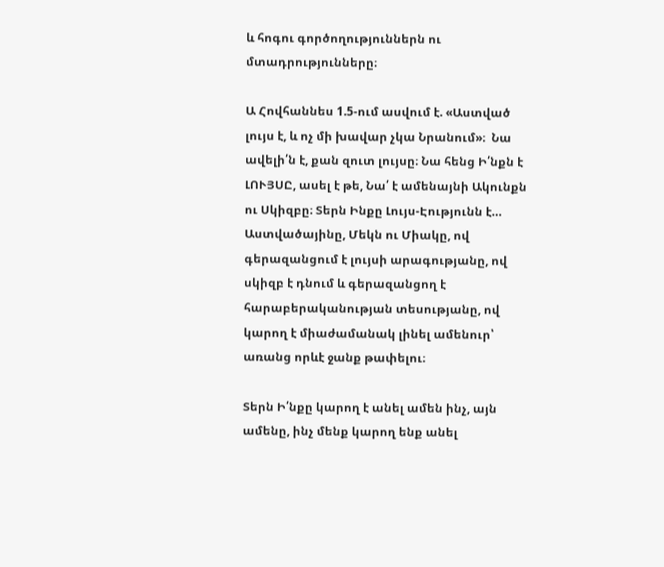և հոգու գործողություններն ու մտադրությունները։

Ա Հովհաննես 1.5-ում ասվում է. «Աստված լույս է, և ոչ մի խավար չկա Նրանում»։  Նա ավելի՛ն է, քան զուտ լույսը։ Նա հենց Ի՛նքն է ԼՈՒՅՍԸ, ասել է թե, Նա՛ է ամենայնի Ակունքն ու Սկիզբը։ Տերն Ինքը Լույս-Էությունն է… Աստվածայինը, Մեկն ու Միակը, ով գերազանցում է լույսի արագությանը, ով սկիզբ է դնում և գերազանցող է հարաբերականության տեսությանը, ով կարող է միաժամանակ լինել ամենուր՝ առանց որևէ ջանք թափելու։

Տերն Ի՛նքը կարող է անել ամեն ինչ, այն ամենը, ինչ մենք կարող ենք անել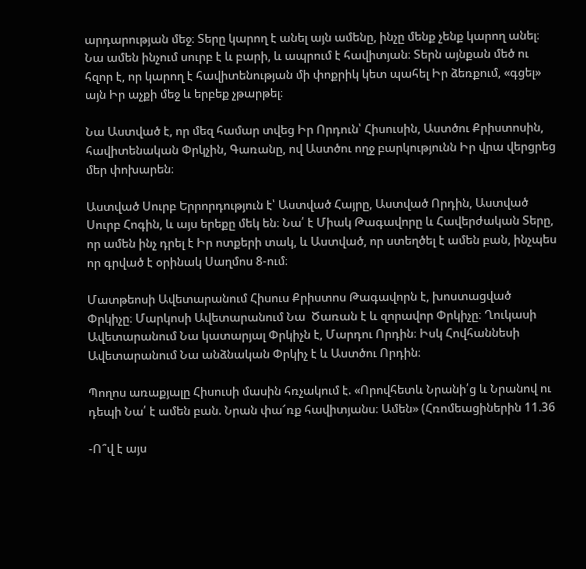արդարության մեջ։ Տերը կարող է անել այն ամենը, ինչը մենք չենք կարող անել։ Նա ամեն ինչում սուրբ է և բարի, և ապրում է հավիտյան։ Տերն այնքան մեծ ու հզոր է, որ կարող է հավիտենության մի փոքրիկ կետ պահել Իր ձեռքում, «գցել» այն Իր աչքի մեջ և երբեք չթարթել։

Նա Աստված է, որ մեզ համար տվեց Իր Որդուն՝ Հիսուսին, Աստծու Քրիստոսին, հավիտենական Փրկչին, Գառանը, ով Աստծու ողջ բարկությունն Իր վրա վերցրեց մեր փոխարեն։

Աստված Սուրբ Երրորդություն է՝ Աստված Հայրը, Աստված Որդին, Աստված Սուրբ Հոգին, և այս երեքը մեկ են։ Նա՛ է Միակ Թագավորը և Հավերժական Տերը, որ ամեն ինչ դրել է Իր ոտքերի տակ, և Աստված, որ ստեղծել է ամեն բան, ինչպես որ գրված է օրինակ Սաղմոս 8-ում։

Մատթեոսի Ավետարանում Հիսուս Քրիստոս Թագավորն է, խոստացված Փրկիչը։ Մարկոսի Ավետարանում Նա  Ծառան է և զորավոր Փրկիչը։ Ղուկասի Ավետարանում Նա կատարյալ Փրկիչն է, Մարդու Որդին։ Իսկ Հովհաննեսի Ավետարանում Նա անձնական Փրկիչ է և Աստծու Որդին։

Պողոս առաքյալը Հիսուսի մասին հռչակում է. «Որովհետև Նրանի՛ց և Նրանով ու դեպի Նա՛ է ամեն բան. Նրան փա՜ռք հավիտյանս։ Ամեն» (Հռոմեացիներին 11.36

-Ո՞վ է այս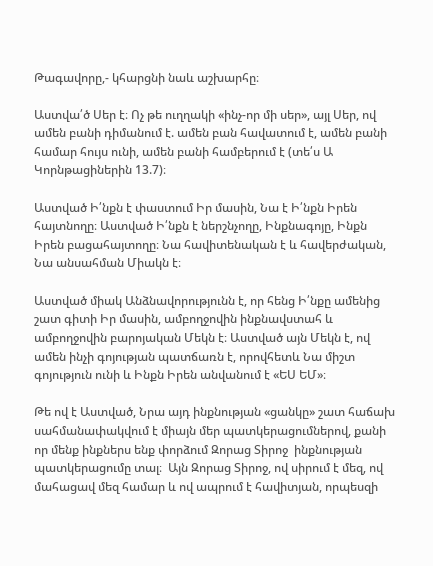Թագավորը,- կհարցնի նաև աշխարհը։

Աստվա՛ծ Սեր է։ Ոչ թե ուղղակի «ինչ-որ մի սեր», այլ Սեր, ով ամեն բանի դիմանում է. ամեն բան հավատում է, ամեն բանի համար հույս ունի, ամեն բանի համբերում է (տե՛ս Ա Կորնթացիներին 13.7)։

Աստված Ի՛նքն է փաստում Իր մասին, Նա է Ի՛նքն Իրեն հայտնողը։ Աստված Ի՛նքն է ներշնչողը, Ինքնագոյը, Ինքն Իրեն բացահայտողը։ Նա հավիտենական է և հավերժական, Նա անսահման Միակն է։

Աստված միակ Անձնավորությունն է, որ հենց Ի՛նքը ամենից շատ գիտի Իր մասին, ամբողջովին ինքնավստահ և ամբողջովին բարոյական Մեկն է։ Աստված այն Մեկն է, ով ամեն ինչի գոյության պատճառն է, որովհետև Նա միշտ գոյություն ունի և Ինքն Իրեն անվանում է «ԵՍ ԵՄ»։

Թե ով է Աստված, Նրա այդ ինքնության «ցանկը» շատ հաճախ սահմանափակվում է միայն մեր պատկերացումներով, քանի որ մենք ինքներս ենք փորձում Զորաց Տիրոջ  ինքնության պատկերացումը տալ։  Այն Զորաց Տիրոջ, ով սիրում է մեզ, ով մահացավ մեզ համար և ով ապրում է հավիտյան, որպեսզի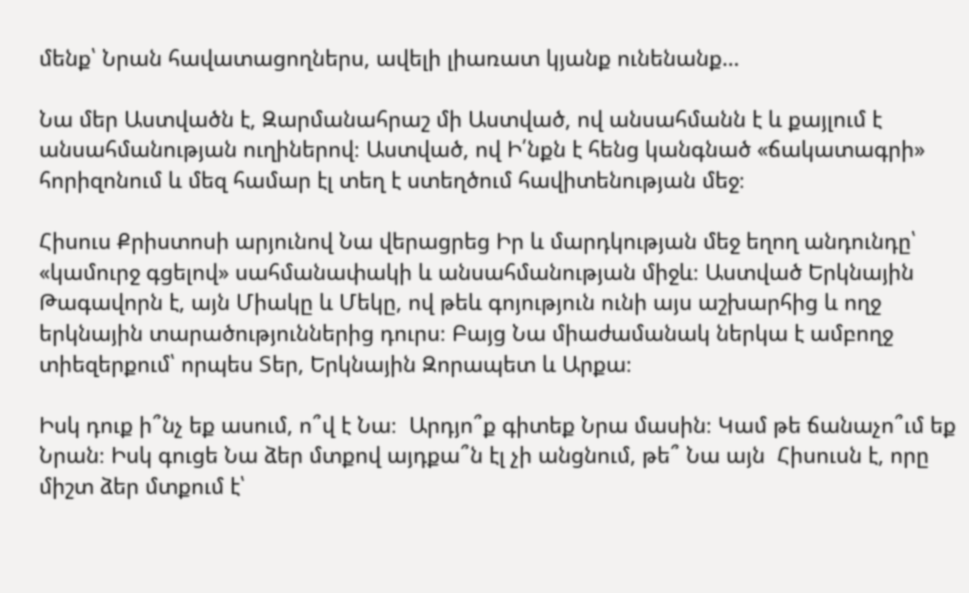մենք՝ Նրան հավատացողներս, ավելի լիառատ կյանք ունենանք…

Նա մեր Աստվածն է, Զարմանահրաշ մի Աստված, ով անսահմանն է և քայլում է անսահմանության ուղիներով։ Աստված, ով Ի՛նքն է հենց կանգնած «ճակատագրի» հորիզոնում և մեզ համար էլ տեղ է ստեղծում հավիտենության մեջ։

Հիսուս Քրիստոսի արյունով Նա վերացրեց Իր և մարդկության մեջ եղող անդունդը՝ «կամուրջ գցելով» սահմանափակի և անսահմանության միջև։ Աստված Երկնային Թագավորն է, այն Միակը և Մեկը, ով թեև գոյություն ունի այս աշխարհից և ողջ երկնային տարածություններից դուրս։ Բայց Նա միաժամանակ ներկա է ամբողջ տիեզերքում՝ որպես Տեր, Երկնային Զորապետ և Արքա։

Իսկ դուք ի՞նչ եք ասում, ո՞վ է Նա։  Արդյո՞ք գիտեք Նրա մասին։ Կամ թե ճանաչո՞ւմ եք Նրան։ Իսկ գուցե Նա ձեր մտքով այդքա՞ն էլ չի անցնում, թե՞ Նա այն  Հիսուսն է, որը միշտ ձեր մտքում է՝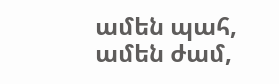ամեն պահ, ամեն ժամ,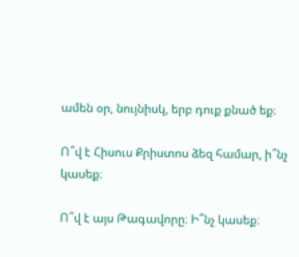ամեն օր, նույնիսկ, երբ դուք քնած եք։

Ո՞վ է Հիսուս Քրիստոս ձեզ համար, ի՞նչ կասեք։

Ո՞վ է այս Թագավորը։ Ի՞նչ կասեք։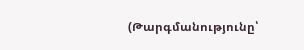(Թարգմանությունը՝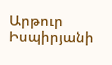Արթուր Իսպիրյանի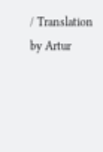/ Translation by Artur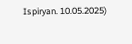Ispiryan. 10.05.2025)